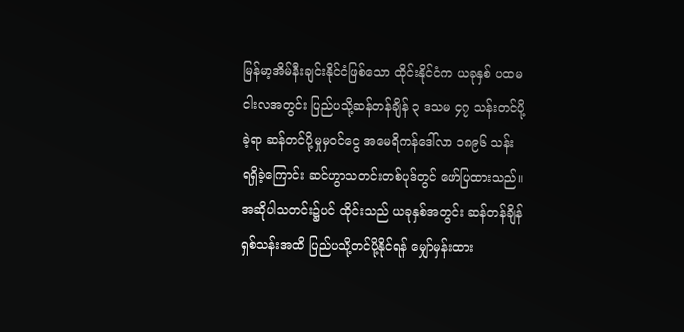မြန်မာ့အိမ်နီးချင်းနိုင်ငံဖြစ်သော ထိုင်းနိုင်ငံက ယခုနှစ် ပထမငါးလအတွင်း ပြည်ပသို့ဆန်တန်ချိန် ၃ ဒသမ ၄၇ သန်းတင်ပို့ခဲ့ရာ ဆန်တင်ပို့မှုမှဝင်ငွေ အမေရိကန်ဒေါ်လာ ၁၈၉၆ သန်း ရရှိခဲ့ကြောင်း ဆင်ဟွာသတင်းတစ်ပုဒ်တွင် ဖော်ပြထားသည်။ အဆိုပါသတင်း၌ပင် ထိုင်းသည် ယခုနှစ်အတွင်း ဆန်တန်ချိန် ရှစ်သန်းအထိ ပြည်ပသို့တင်ပို့နိုင်ရန် မျှော်မှန်းထား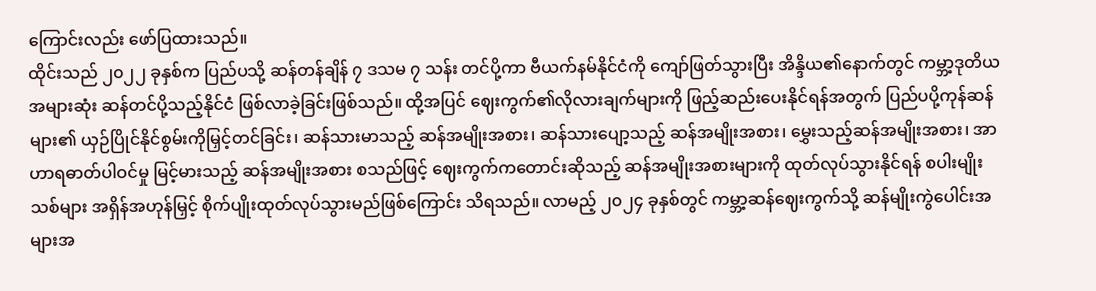ကြောင်းလည်း ဖော်ပြထားသည်။
ထိုင်းသည် ၂၀၂၂ ခုနှစ်က ပြည်ပသို့ ဆန်တန်ချိန် ၇ ဒသမ ၇ သန်း တင်ပို့ကာ ဗီယက်နမ်နိုင်ငံကို ကျော်ဖြတ်သွားပြီး အိန္ဒိယ၏နောက်တွင် ကမ္ဘာ့ဒုတိယအများဆုံး ဆန်တင်ပို့သည့်နိုင်ငံ ဖြစ်လာခဲ့ခြင်းဖြစ်သည်။ ထို့အပြင် ဈေးကွက်၏လိုလားချက်များကို ဖြည့်ဆည်းပေးနိုင်ရန်အတွက် ပြည်ပပို့ကုန်ဆန်များ၏ ယှဉ်ပြိုင်နိုင်စွမ်းကိုမြှင့်တင်ခြင်း၊ ဆန်သားမာသည့် ဆန်အမျိုးအစား၊ ဆန်သားပျော့သည့် ဆန်အမျိုးအစား၊ မွှေးသည့်ဆန်အမျိုးအစား၊ အာဟာရဓာတ်ပါဝင်မှု မြင့်မားသည့် ဆန်အမျိုးအစား စသည်ဖြင့် ဈေးကွက်ကတောင်းဆိုသည့် ဆန်အမျိုးအစားများကို ထုတ်လုပ်သွားနိုင်ရန် စပါးမျိုးသစ်များ အရှိန်အဟုန်မြှင့် စိုက်ပျိုးထုတ်လုပ်သွားမည်ဖြစ်ကြောင်း သိရသည်။ လာမည့် ၂၀၂၄ ခုနှစ်တွင် ကမ္ဘာ့ဆန်ဈေးကွက်သို့ ဆန်မျိုးကွဲပေါင်းအများအ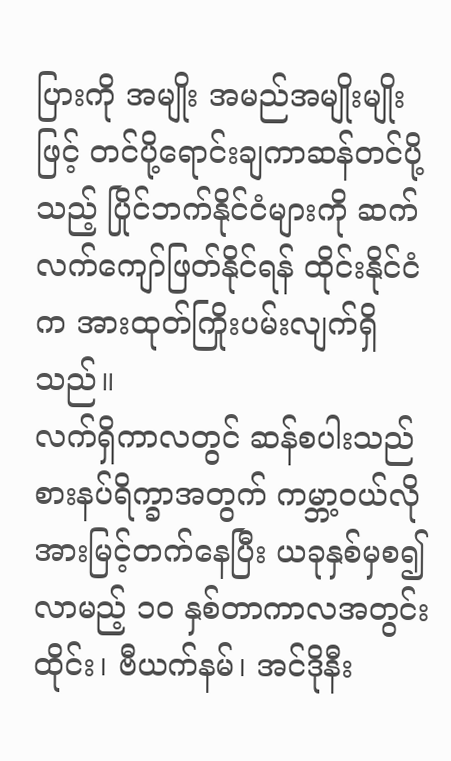ပြားကို အမျိုး အမည်အမျိုးမျိုးဖြင့် တင်ပို့ရောင်းချကာဆန်တင်ပို့သည့် ပြိုင်ဘက်နိုင်ငံများကို ဆက်လက်ကျော်ဖြတ်နိုင်ရန် ထိုင်းနိုင်ငံက အားထုတ်ကြိုးပမ်းလျက်ရှိသည်။
လက်ရှိကာလတွင် ဆန်စပါးသည် စားနပ်ရိက္ခာအတွက် ကမ္ဘာ့ဝယ်လိုအားမြင့်တက်နေပြီး ယခုနှစ်မှစ၍လာမည့် ၁၀ နှစ်တာကာလအတွင်း ထိုင်း၊ ဗီယက်နမ်၊ အင်ဒိုနီး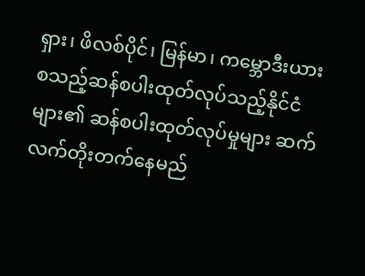ရှား၊ ဖိလစ်ပိုင်၊ မြန်မာ၊ ကမ္ဘောဒီးယား စသည့်ဆန်စပါးထုတ်လုပ်သည့်နိုင်ငံများ၏ ဆန်စပါးထုတ်လုပ်မှုများ ဆက်လက်တိုးတက်နေမည်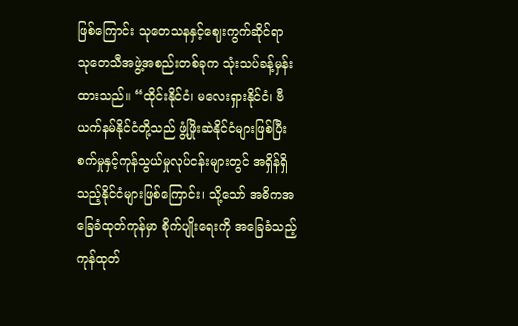ဖြစ်ကြောင်း သုတေသနနှင့်ဈေးကွက်ဆိုင်ရာ သုတေသီအဖွဲ့အစည်းတစ်ခုက သုံးသပ်ခန့်မှန်းထားသည်။ “ထိုင်းနိုင်ငံ၊ မလေးရှားနိုင်ငံ၊ ဗီယက်နမ်နိုင်ငံတို့သည် ဖွံ့ဖြိုးဆဲနိုင်ငံများဖြစ်ပြီး စက်မှုနှင့်ကုန်သွယ်မှုလုပ်ငန်းများတွင် အရှိန်ရှိသည့်နိုင်ငံများဖြစ်ကြောင်း၊ သို့သော် အဓိကအခြေခံထုတ်ကုန်မှာ စိုက်ပျိုးရေးကို အခြေခံသည့်ကုန်ထုတ်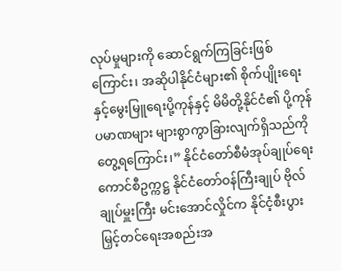လုပ်မှုများကို ဆောင်ရွက်ကြခြင်းဖြစ်ကြောင်း၊ အဆိုပါနိုင်ငံများ၏ စိုက်ပျိုးရေးနှင့်မွေးမြူရေးပို့ကုန်နှင့် မိမိတို့နိုင်ငံ၏ ပို့ကုန်ပမာဏများ များစွာကွာခြားလျက်ရှိသည်ကို တွေ့ရကြောင်း၊” နိုင်ငံတော်စီမံအုပ်ချုပ်ရေးကောင်စီဥက္ကဋ္ဌ နိုင်ငံတော်ဝန်ကြီးချုပ် ဗိုလ်ချုပ်မှူးကြီး မင်းအောင်လှိုင်က နိုင်ငံ့စီးပွားမြှင့်တင်ရေးအစည်းအ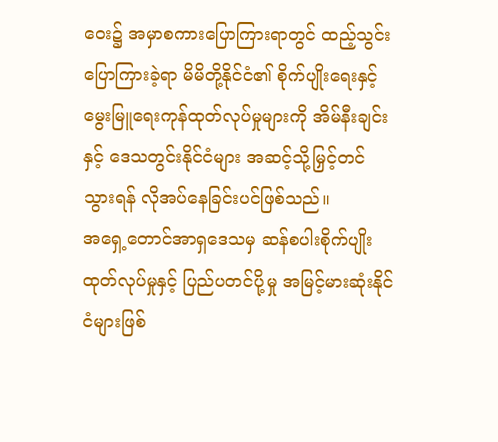ဝေး၌ အမှာစကားပြောကြားရာတွင် ထည့်သွင်းပြောကြားခဲ့ရာ မိမိတို့နိုင်ငံ၏ စိုက်ပျိုးရေးနှင့်မွေးမြူရေးကုန်ထုတ်လုပ်မှုများကို အိမ်နီးချင်းနှင့် ဒေသတွင်းနိုင်ငံများ အဆင့်သို့မြှင့်တင်သွားရန် လိုအပ်နေခြင်းပင်ဖြစ်သည်။
အရှေ့တောင်အာရှဒေသမှ ဆန်စပါးစိုက်ပျိုးထုတ်လုပ်မှုနှင့် ပြည်ပတင်ပို့မှု အမြင့်မားဆုံးနိုင်ငံများဖြစ်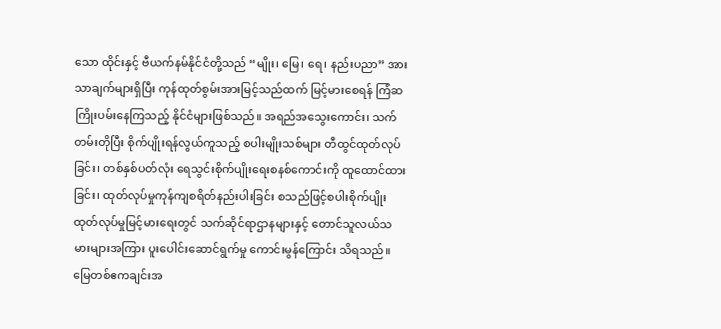သော ထိုင်းနှင့် ဗီယက်နမ်နိုင်ငံတို့သည် “မျိုး၊ မြေ၊ ရေ၊ နည်းပညာ” အားသာချက်များရှိပြီး ကုန်ထုတ်စွမ်းအားမြင့်သည်ထက် မြင့်မားစေရန် ကြံဆကြိုးပမ်းနေကြသည့် နိုင်ငံများဖြစ်သည်။ အရည်အသွေးကောင်း၊ သက်တမ်းတိုပြီး စိုက်ပျိုးရန်လွယ်ကူသည့် စပါးမျိုးသစ်များ တီထွင်ထုတ်လုပ်ခြင်း၊ တစ်နှစ်ပတ်လုံး ရေသွင်းစိုက်ပျိုးရေးစနစ်ကောင်းကို ထူထောင်ထားခြင်း၊ ထုတ်လုပ်မှုကုန်ကျစရိတ်နည်းပါးခြင်း စသည်ဖြင့်စပါးစိုက်ပျိုး ထုတ်လုပ်မှုမြင့်မားရေးတွင် သက်ဆိုင်ရာဌာနများနှင့် တောင်သူလယ်သမားများအကြား ပူးပေါင်းဆောင်ရွက်မှု ကောင်းမွန်ကြောင်း သိရသည်။
မြေတစ်ဧကချင်းအ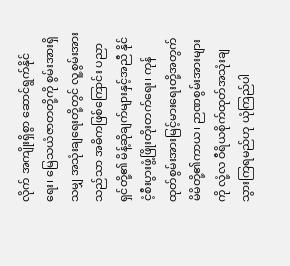လိုက် အကျိုးရှိစွာ ဆောင်ရွက်နိုင်ရေး၊ မြေသယံဇာတတို့ကို စွမ်းအားရှိသမျှ အသုံးချရေးတို့တွင် လူ့စွမ်းအားသည်သာ အဓိကဖြစ်ကြောင်း ပညာရှင်တို့၏ မိန့်ဆိုချက်များနှင့်အညီ နိုင်ငံ့စီးပွားဖွံ့ဖြိုးတိုးတက်ရေး၊ ကုန်ထုတ်စွမ်းအားမြင့်မားရေးတို့အတွက် မိမိတို့၏ကာယ၊ ဉာဏစွမ်းအားများကို လုံ့လ ဝီရိယစိုက်ထုတ်အသုံးချသွားကြရမည်ဟု ယုံကြည်ပါ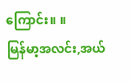ကြောင်း။ ။
မြန်မာ့အလင်း,အယ်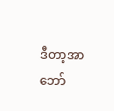ဒီတာ့အာဘော်